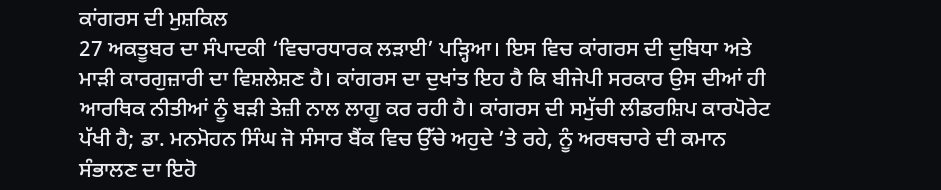ਕਾਂਗਰਸ ਦੀ ਮੁਸ਼ਕਿਲ
27 ਅਕਤੂਬਰ ਦਾ ਸੰਪਾਦਕੀ ‘ਵਿਚਾਰਧਾਰਕ ਲੜਾਈ’ ਪੜ੍ਹਿਆ। ਇਸ ਵਿਚ ਕਾਂਗਰਸ ਦੀ ਦੁਬਿਧਾ ਅਤੇ ਮਾੜੀ ਕਾਰਗੁਜ਼ਾਰੀ ਦਾ ਵਿਸ਼ਲੇਸ਼ਣ ਹੈ। ਕਾਂਗਰਸ ਦਾ ਦੁਖਾਂਤ ਇਹ ਹੈ ਕਿ ਬੀਜੇਪੀ ਸਰਕਾਰ ਉਸ ਦੀਆਂ ਹੀ ਆਰਥਿਕ ਨੀਤੀਆਂ ਨੂੰ ਬੜੀ ਤੇਜ਼ੀ ਨਾਲ ਲਾਗੂ ਕਰ ਰਹੀ ਹੈ। ਕਾਂਗਰਸ ਦੀ ਸਮੁੱਚੀ ਲੀਡਰਸ਼ਿਪ ਕਾਰਪੋਰੇਟ ਪੱਖੀ ਹੈ; ਡਾ. ਮਨਮੋਹਨ ਸਿੰਘ ਜੋ ਸੰਸਾਰ ਬੈਂਕ ਵਿਚ ਉੱਚੇ ਅਹੁਦੇ ’ਤੇ ਰਹੇ, ਨੂੰ ਅਰਥਚਾਰੇ ਦੀ ਕਮਾਨ ਸੰਭਾਲਣ ਦਾ ਇਹੋ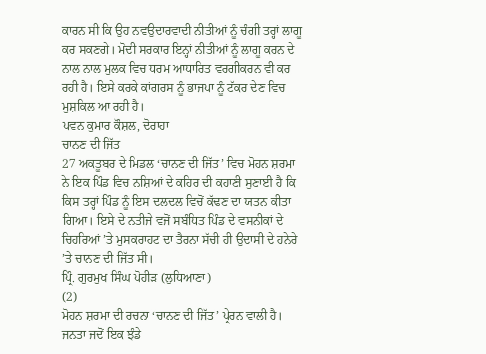ਕਾਰਨ ਸੀ ਕਿ ਉਹ ਨਵਉਦਾਰਵਾਦੀ ਨੀਤੀਆਂ ਨੂੰ ਚੰਗੀ ਤਰ੍ਹਾਂ ਲਾਗੂ ਕਰ ਸਕਣਗੇ। ਮੋਦੀ ਸਰਕਾਰ ਇਨ੍ਹਾਂ ਨੀਤੀਆਂ ਨੂੰ ਲਾਗੂ ਕਰਨ ਦੇ ਨਾਲ ਨਾਲ ਮੁਲਕ ਵਿਚ ਧਰਮ ਆਧਾਰਿਤ ਵਰਗੀਕਰਨ ਵੀ ਕਰ ਰਹੀ ਹੈ। ਇਸੇ ਕਰਕੇ ਕਾਂਗਰਸ ਨੂੰ ਭਾਜਪਾ ਨੂੰ ਟੱਕਰ ਦੇਣ ਵਿਚ ਮੁਸ਼ਕਿਲ ਆ ਰਹੀ ਹੈ।
ਪਵਨ ਕੁਮਾਰ ਕੌਸ਼ਲ, ਦੋਰਾਹਾ
ਚਾਨਣ ਦੀ ਜਿੱਤ
27 ਅਕਤੂਬਰ ਦੇ ਮਿਡਲ ‘ਚਾਨਣ ਦੀ ਜਿੱਤ’ ਵਿਚ ਮੋਹਨ ਸ਼ਰਮਾ ਨੇ ਇਕ ਪਿੰਡ ਵਿਚ ਨਸ਼ਿਆਂ ਦੇ ਕਹਿਰ ਦੀ ਕਹਾਣੀ ਸੁਣਾਈ ਹੈ ਕਿ ਕਿਸ ਤਰ੍ਹਾਂ ਪਿੰਡ ਨੂੰ ਇਸ ਦਲਦਲ ਵਿਚੋਂ ਕੱਢਣ ਦਾ ਯਤਨ ਕੀਤਾ ਗਿਆ। ਇਸੇ ਦੇ ਨਤੀਜੇ ਵਜੋਂ ਸਬੰਧਿਤ ਪਿੰਡ ਦੇ ਵਸਨੀਕਾਂ ਦੇ ਚਿਹਰਿਆਂ ’ਤੇ ਮੁਸਕਰਾਹਟ ਦਾ ਤੈਰਨਾ ਸੱਚੀ ਹੀ ਉਦਾਸੀ ਦੇ ਹਨੇਰੇ ’ਤੇ ਚਾਨਣ ਦੀ ਜਿੱਤ ਸੀ।
ਪ੍ਰਿੰ. ਗੁਰਮੁਖ ਸਿੰਘ ਪੋਹੀੜ (ਲੁਧਿਆਣਾ)
(2)
ਮੋਹਨ ਸ਼ਰਮਾ ਦੀ ਰਚਨਾ ‘ਚਾਨਣ ਦੀ ਜਿੱਤ’ ਪ੍ਰੇਰਨ ਵਾਲੀ ਹੈ। ਜਨਤਾ ਜਦੋਂ ਇਕ ਝੰਡੇ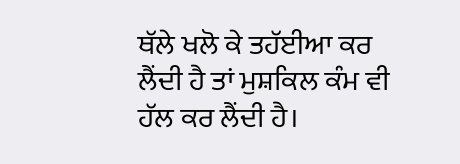ਥੱਲੇ ਖਲੋ ਕੇ ਤਹੱਈਆ ਕਰ ਲੈਂਦੀ ਹੈ ਤਾਂ ਮੁਸ਼ਕਿਲ ਕੰਮ ਵੀ ਹੱਲ ਕਰ ਲੈਂਦੀ ਹੈ।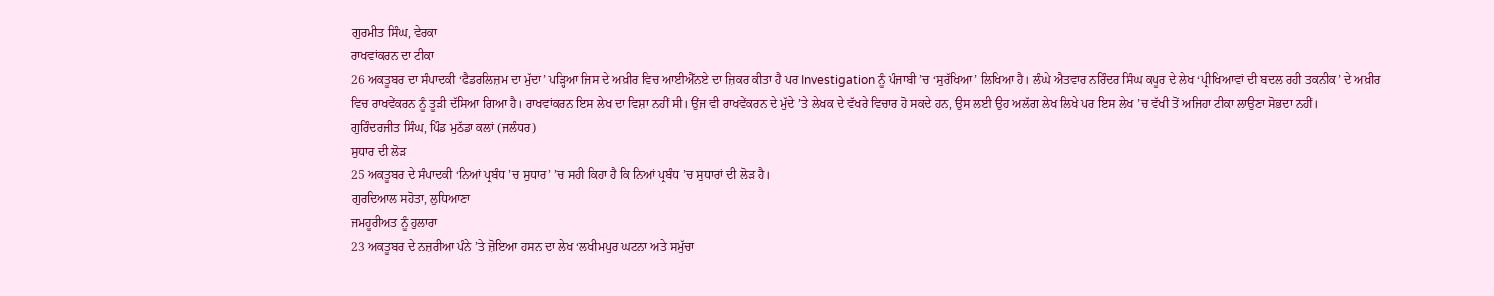ਗੁਰਮੀਤ ਸਿੰਘ, ਵੇਰਕਾ
ਰਾਖਵਾਂਕਰਨ ਦਾ ਟੀਕਾ
26 ਅਕਤੂਬਰ ਦਾ ਸੰਪਾਦਕੀ ‘ਫੈਡਰਲਿਜ਼ਮ ਦਾ ਮੁੱਦਾ’ ਪੜ੍ਹਿਆ ਜਿਸ ਦੇ ਅਖ਼ੀਰ ਵਿਚ ਆਈਐੱਨਏ ਦਾ ਜ਼ਿਕਰ ਕੀਤਾ ਹੈ ਪਰ Investigation ਨੂੰ ਪੰਜਾਬੀ ’ਚ ‘ਸੁਰੱਖਿਆ’ ਲਿਖਿਆ ਹੈ। ਲੰਘੇ ਐਤਵਾਰ ਨਰਿੰਦਰ ਸਿੰਘ ਕਪੂਰ ਦੇ ਲੇਖ ‘ਪ੍ਰੀਖਿਆਵਾਂ ਦੀ ਬਦਲ ਰਹੀ ਤਕਨੀਕ’ ਦੇ ਅਖ਼ੀਰ ਵਿਚ ਰਾਖਵੇਂਕਰਨ ਨੂੰ ਤੂੜੀ ਦੱਸਿਆ ਗਿਆ ਹੈ। ਰਾਖਵਾਂਕਰਨ ਇਸ ਲੇਖ ਦਾ ਵਿਸ਼ਾ ਨਹੀਂ ਸੀ। ਉਂਜ ਵੀ ਰਾਖਵੇਂਕਰਨ ਦੇ ਮੁੱਦੇ ’ਤੇ ਲੇਖਕ ਦੇ ਵੱਖਰੇ ਵਿਚਾਰ ਹੋ ਸਕਦੇ ਹਨ, ਉਸ ਲਈ ਉਹ ਅਲੱਗ ਲੇਖ ਲਿਖੇ ਪਰ ਇਸ ਲੇਖ ’ਚ ਵੱਖੀ ਤੋਂ ਅਜਿਹਾ ਟੀਕਾ ਲਾਉਣਾ ਸੋਭਦਾ ਨਹੀਂ।
ਗੁਰਿੰਦਰਜੀਤ ਸਿੰਘ, ਪਿੰਡ ਮੁਠੱਡਾ ਕਲਾਂ (ਜਲੰਧਰ)
ਸੁਧਾਰ ਦੀ ਲੋੜ
25 ਅਕਤੂਬਰ ਦੇ ਸੰਪਾਦਕੀ ‘ਨਿਆਂ ਪ੍ਰਬੰਧ ’ਚ ਸੁਧਾਰ’ ’ਚ ਸਹੀ ਕਿਹਾ ਹੈ ਕਿ ਨਿਆਂ ਪ੍ਰਬੰਧ ’ਚ ਸੁਧਾਰਾਂ ਦੀ ਲੋੜ ਹੈ।
ਗੁਰਦਿਆਲ ਸਹੋਤਾ, ਲੁਧਿਆਣਾ
ਜਮਹੂਰੀਅਤ ਨੂੰ ਹੁਲਾਰਾ
23 ਅਕਤੂਬਰ ਦੇ ਨਜ਼ਰੀਆ ਪੰਨੇ ’ਤੇ ਜ਼ੋਇਆ ਹਸਨ ਦਾ ਲੇਖ ‘ਲਖੀਮਪੁਰ ਘਟਨਾ ਅਤੇ ਸਮੁੱਚਾ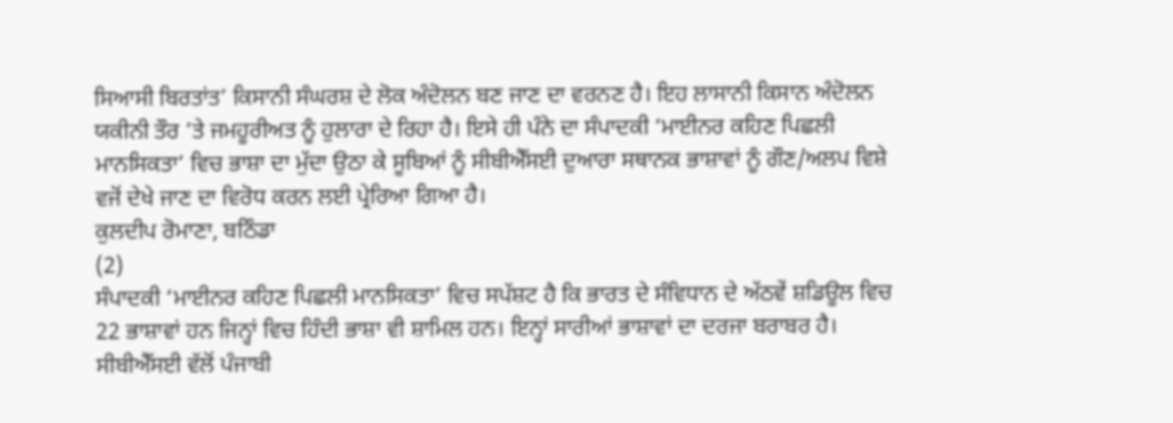ਸਿਆਸੀ ਬਿਰਤਾਂਤ’ ਕਿਸਾਨੀ ਸੰਘਰਸ਼ ਦੇ ਲੋਕ ਅੰਦੋਲਨ ਬਣ ਜਾਣ ਦਾ ਵਰਨਣ ਹੈ। ਇਹ ਲਾਸਾਨੀ ਕਿਸਾਨ ਅੰਦੋਲਨ ਯਕੀਨੀ ਤੌਰ ’ਤੇ ਜਮਹੂਰੀਅਤ ਨੂੰ ਹੁਲਾਰਾ ਦੇ ਰਿਹਾ ਹੈ। ਇਸੇ ਹੀ ਪੰਨੇ ਦਾ ਸੰਪਾਦਕੀ ‘ਮਾਈਨਰ ਕਹਿਣ ਪਿਛਲੀ ਮਾਨਸਿਕਤਾ’ ਵਿਚ ਭਾਸ਼ਾ ਦਾ ਮੁੱਦਾ ਉਠਾ ਕੇ ਸੂਬਿਆਂ ਨੂੰ ਸੀਬੀਐੱਸਈ ਦੁਆਰਾ ਸਥਾਨਕ ਭਾਸ਼ਾਵਾਂ ਨੂੰ ਗੌਣ/ਅਲਪ ਵਿਸ਼ੇ ਵਜੋਂ ਦੇਖੇ ਜਾਣ ਦਾ ਵਿਰੋਧ ਕਰਨ ਲਈ ਪ੍ਰੇਰਿਆ ਗਿਆ ਹੈ।
ਕੁਲਦੀਪ ਰੋਮਾਣਾ, ਬਠਿੰਡਾ
(2)
ਸੰਪਾਦਕੀ ‘ਮਾਈਨਰ ਕਹਿਣ ਪਿਛਲੀ ਮਾਨਸਿਕਤਾ’ ਵਿਚ ਸਪੱਸ਼ਟ ਹੈ ਕਿ ਭਾਰਤ ਦੇ ਸੰਵਿਧਾਨ ਦੇ ਅੱਠਵੇਂ ਸ਼ਡਿਊਲ ਵਿਚ 22 ਭਾਸ਼ਾਵਾਂ ਹਨ ਜਿਨ੍ਹਾਂ ਵਿਚ ਹਿੰਦੀ ਭਾਸ਼ਾ ਵੀ ਸ਼ਾਮਿਲ ਹਨ। ਇਨ੍ਹਾਂ ਸਾਰੀਆਂ ਭਾਸ਼ਾਵਾਂ ਦਾ ਦਰਜਾ ਬਰਾਬਰ ਹੈ। ਸੀਬੀਐੱਸਈ ਵੱਲੋਂ ਪੰਜਾਬੀ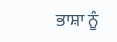ਭਾਸ਼ਾ ਨੂੰ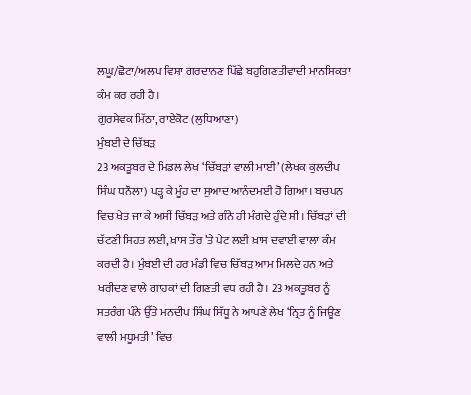ਲਘੂ/ਛੋਟਾ/ਅਲਪ ਵਿਸ਼ਾ ਗਰਦਾਨਣ ਪਿੱਛੇ ਬਹੁਗਿਣਤੀਵਾਦੀ ਮਾਨਸਿਕਤਾ ਕੰਮ ਕਰ ਰਹੀ ਹੈ।
ਗੁਰਸੇਵਕ ਮਿੱਠਾ, ਰਾਏਕੋਟ (ਲੁਧਿਆਣਾ)
ਮੁੰਬਈ ਦੇ ਚਿੱਬੜ
23 ਅਕਤੂਬਰ ਦੇ ਮਿਡਲ ਲੇਖ ‘ਚਿੱਬੜਾਂ ਵਾਲੀ ਮਾਈ’ (ਲੇਖਕ ਕੁਲਦੀਪ ਸਿੰਘ ਧਨੌਲਾ) ਪੜ੍ਹ ਕੇ ਮੂੰਹ ਦਾ ਸੁਆਦ ਆਨੰਦਮਈ ਹੋ ਗਿਆ। ਬਚਪਨ ਵਿਚ ਖੇਤ ਜਾ ਕੇ ਅਸੀਂ ਚਿੱਬੜ ਅਤੇ ਗੰਨੇ ਹੀ ਮੰਗਦੇ ਹੁੰਦੇ ਸੀ। ਚਿੱਬੜਾਂ ਦੀ ਚੱਟਣੀ ਸਿਹਤ ਲਈ, ਖ਼ਾਸ ਤੌਰ ’ਤੇ ਪੇਟ ਲਈ ਖ਼ਾਸ ਦਵਾਈ ਵਾਲਾ ਕੰਮ ਕਰਦੀ ਹੈ। ਮੁੰਬਈ ਦੀ ਹਰ ਮੰਡੀ ਵਿਚ ਚਿੱਬੜ ਆਮ ਮਿਲਦੇ ਹਨ ਅਤੇ ਖਰੀਦਣ ਵਾਲੇ ਗਾਹਕਾਂ ਦੀ ਗਿਣਤੀ ਵਧ ਰਹੀ ਹੈ। 23 ਅਕਤੂਬਰ ਨੂੰ ਸਤਰੰਗ ਪੰਨੇ ਉੱਤੇ ਮਨਦੀਪ ਸਿੰਘ ਸਿੱਧੂ ਨੇ ਆਪਣੇ ਲੇਖ ‘ਨ੍ਰਿਤ ਨੂੰ ਜਿਊਣ ਵਾਲੀ ਮਧੂਮਤੀ’ ਵਿਚ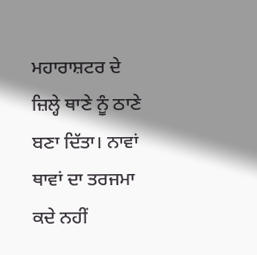ਮਹਾਰਾਸ਼ਟਰ ਦੇ ਜ਼ਿਲ੍ਹੇ ਥਾਣੇ ਨੂੰ ਠਾਣੇ ਬਣਾ ਦਿੱਤਾ। ਨਾਵਾਂ ਥਾਵਾਂ ਦਾ ਤਰਜਮਾ ਕਦੇ ਨਹੀਂ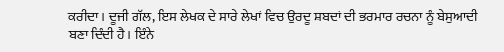ਕਰੀਦਾ। ਦੂਜੀ ਗੱਲ, ਇਸ ਲੇਖਕ ਦੇ ਸਾਰੇ ਲੇਖਾਂ ਵਿਚ ਉਰਦੂ ਸ਼ਬਦਾਂ ਦੀ ਭਰਮਾਰ ਰਚਨਾ ਨੂੰ ਬੇਸੁਆਦੀ ਬਣਾ ਦਿੰਦੀ ਹੈ। ਇੰਨੇ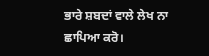ਭਾਰੇ ਸ਼ਬਦਾਂ ਵਾਲੇ ਲੇਖ ਨਾ ਛਾਪਿਆ ਕਰੋ।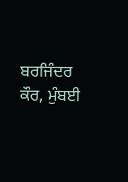ਬਰਜਿੰਦਰ ਕੌਰ, ਮੁੰਬਈ